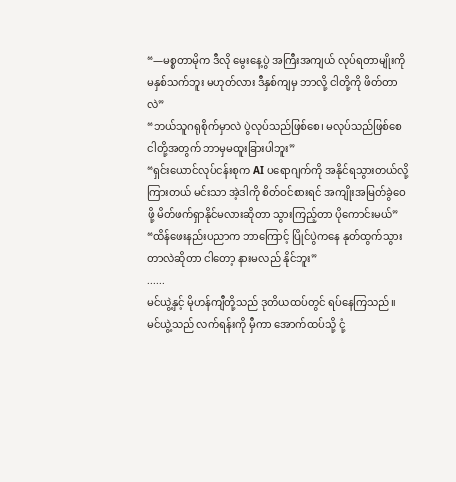“—မစ္စတာမိုက ဒီလို မွေးနေ့ပွဲ အကြီးအကျယ် လုပ်ရတာမျိုးကို မနှစ်သက်ဘူး မဟုတ်လား ဒီနှစ်ကျမှ ဘာလို့ ငါတို့ကို ဖိတ်တာလဲ”
“ဘယ်သူဂရုစိုက်မှာလဲ ပွဲလုပ်သည်ဖြစ်စေ၊ မလုပ်သည်ဖြစ်စေ ငါတို့အတွက် ဘာမှမထူးခြားပါဘူး”
“ရှင်းယောင်လုပ်ငန်းစုက AI ပရောဂျက်ကို အနိုင်ရသွားတယ်လို့ ကြားတယ် မင်းသာ အဲ့ဒါကို စိတ်ဝင်စားရင် အကျိုးအမြတ်ခွဲဝေဖို့ မိတ်ဖက်ရှာနိုင်မလားဆိုတာ သွားကြည့်တာ ပိုကောင်းမယ်”
“ထိန်ဖေးနည်းပညာက ဘာကြောင့် ပြိုင်ပွဲကနေ နုတ်ထွက်သွားတာလဲဆိုတာ ငါတော့ နားမလည် နိုင်ဘူး”
......
မင်ယွဲ့နှင့် မိုဟန်ကျီတို့သည် ဒုတိယထပ်တွင် ရပ်နေကြသည်။
မင်ယွဲ့သည် လက်ရန်းကို မှီကာ အောက်ထပ်သို့ ငုံ့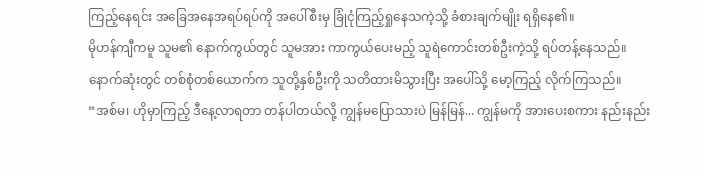ကြည့်နေရင်း အခြေအနေအရပ်ရပ်ကို အပေါ်စီးမှ ခြုံငုံကြည့်ရှုနေသကဲ့သို့ ခံစားချက်မျိုး ရရှိနေ၏။
မိုဟန်ကျီကမူ သူမ၏ နောက်ကွယ်တွင် သူမအား ကာကွယ်ပေးမည့် သူရဲကောင်းတစ်ဦးကဲ့သို့ ရပ်တန့်နေသည်။
နောက်ဆုံးတွင် တစ်စုံတစ်ယောက်က သူတို့နှစ်ဦးကို သတိထားမိသွားပြီး အပေါ်သို့ မော့ကြည့် လိုက်ကြသည်။
“အစ်မ၊ ဟိုမှာကြည့် ဒီနေ့လာရတာ တန်ပါတယ်လို့ ကျွန်မပြောသားပဲ မြန်မြန်... ကျွန်မကို အားပေးစကား နည်းနည်း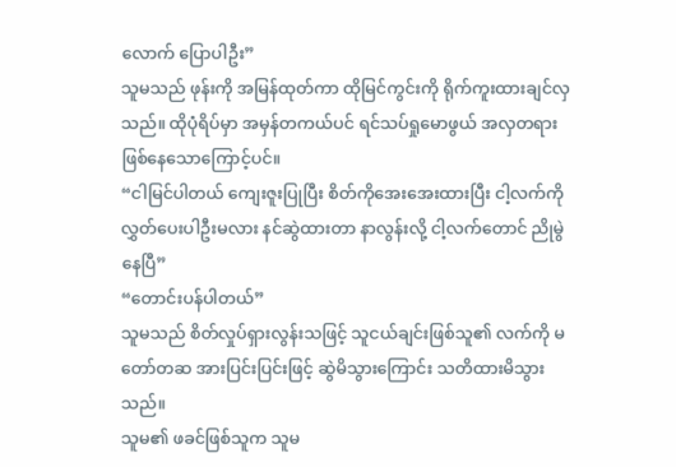လောက် ပြောပါဦး”
သူမသည် ဖုန်းကို အမြန်ထုတ်ကာ ထိုမြင်ကွင်းကို ရိုက်ကူးထားချင်လှသည်။ ထိုပုံရိပ်မှာ အမှန်တကယ်ပင် ရင်သပ်ရှုမောဖွယ် အလှတရား ဖြစ်နေသောကြောင့်ပင်။
“ငါမြင်ပါတယ် ကျေးဇူးပြုပြီး စိတ်ကိုအေးအေးထားပြီး ငါ့လက်ကို လွှတ်ပေးပါဦးမလား နင်ဆွဲထားတာ နာလွန်းလို့ ငါ့လက်တောင် ညိုမွဲနေပြီ”
“တောင်းပန်ပါတယ်”
သူမသည် စိတ်လှုပ်ရှားလွန်းသဖြင့် သူငယ်ချင်းဖြစ်သူ၏ လက်ကို မတော်တဆ အားပြင်းပြင်းဖြင့် ဆွဲမိသွားကြောင်း သတိထားမိသွားသည်။
သူမ၏ ဖခင်ဖြစ်သူက သူမ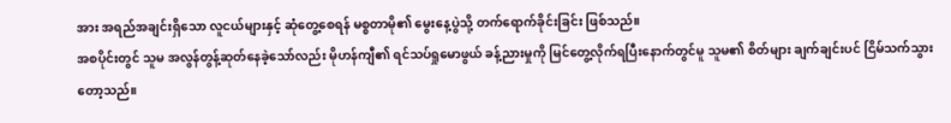အား အရည်အချင်းရှိသော လူငယ်များနှင့် ဆုံတွေ့စေရန် မစ္စတာမို၏ မွေးနေ့ပွဲသို့ တက်ရောက်ခိုင်းခြင်း ဖြစ်သည်။
အစပိုင်းတွင် သူမ အလွန်တွန့်ဆုတ်နေခဲ့သော်လည်း မိုဟန်ကျီ၏ ရင်သပ်ရှုမောဖွယ် ခန့်ညားမှုကို မြင်တွေ့လိုက်ရပြီးနောက်တွင်မူ သူမ၏ စိတ်များ ချက်ချင်းပင် ငြိမ်သက်သွားတော့သည်။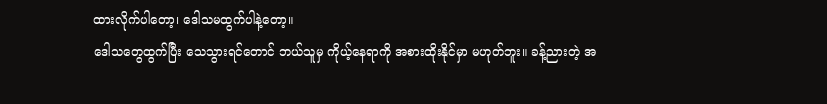ထားလိုက်ပါတော့၊ ဒေါသမထွက်ပါနဲ့တော့။
ဒေါသတွေထွက်ပြီး သေသွားရင်တောင် ဘယ်သူမှ ကိုယ့်နေရာကို အစားထိုးနိုင်မှာ မဟုတ်ဘူး။ ခန့်ညားတဲ့ အ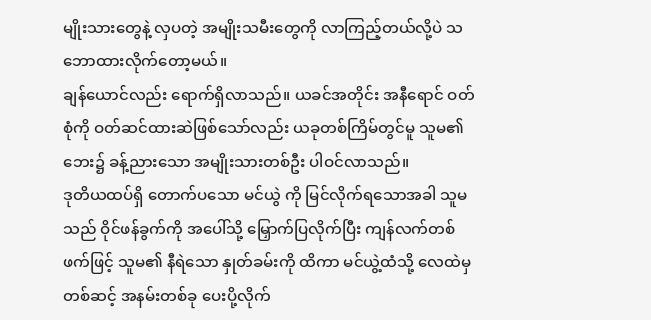မျိုးသားတွေနဲ့ လှပတဲ့ အမျိုးသမီးတွေကို လာကြည့်တယ်လို့ပဲ သဘောထားလိုက်တော့မယ်။
ချန်ယောင်လည်း ရောက်ရှိလာသည်။ ယခင်အတိုင်း အနီရောင် ဝတ်စုံကို ဝတ်ဆင်ထားဆဲဖြစ်သော်လည်း ယခုတစ်ကြိမ်တွင်မူ သူမ၏ ဘေး၌ ခန့်ညားသော အမျိုးသားတစ်ဦး ပါဝင်လာသည်။
ဒုတိယထပ်ရှိ တောက်ပသော မင်ယွဲ ကို မြင်လိုက်ရသောအခါ သူမသည် ဝိုင်ဖန်ခွက်ကို အပေါ်သို့ မြှောက်ပြလိုက်ပြီး ကျန်လက်တစ်ဖက်ဖြင့် သူမ၏ နီရဲသော နှုတ်ခမ်းကို ထိကာ မင်ယွဲ့ထံသို့ လေထဲမှတစ်ဆင့် အနမ်းတစ်ခု ပေးပို့လိုက်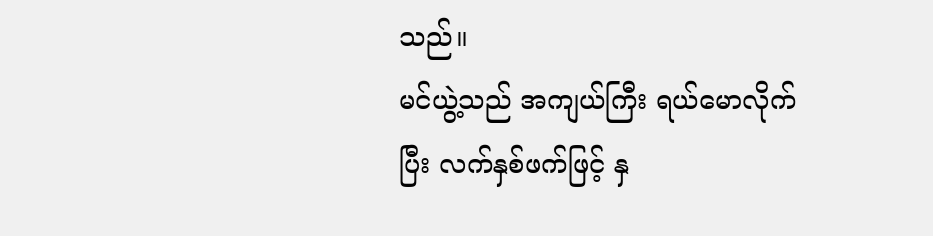သည်။
မင်ယွဲ့သည် အကျယ်ကြီး ရယ်မောလိုက်ပြီး လက်နှစ်ဖက်ဖြင့် နှ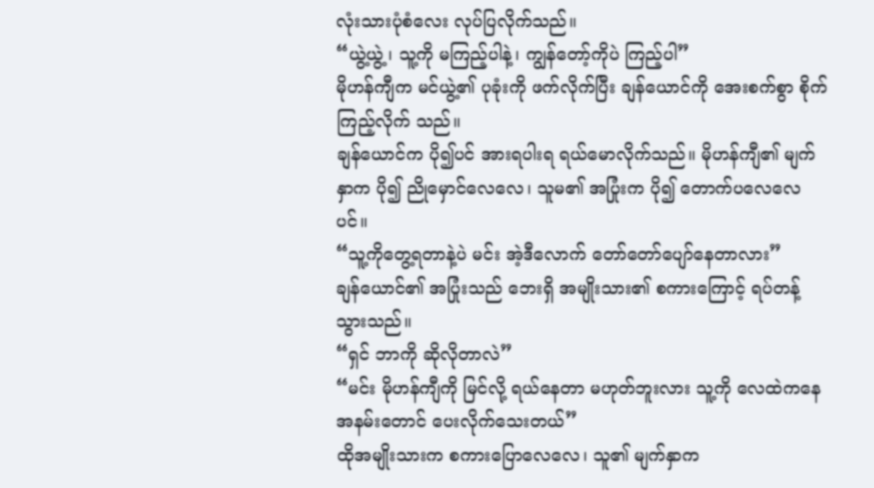လုံးသားပုံစံလေး လုပ်ပြလိုက်သည်။
“ယွဲ့ယွဲ့၊ သူ့ကို မကြည့်ပါနဲ့၊ ကျွန်တော့်ကိုပဲ ကြည့်ပါ”
မိုဟန်ကျီက မင်ယွဲ့၏ ပုခုံးကို ဖက်လိုက်ပြီး ချန်ယောင်ကို အေးစက်စွာ စိုက်ကြည့်လိုက် သည်။
ချန်ယောင်က ပို၍ပင် အားရပါးရ ရယ်မောလိုက်သည်။ မိုဟန်ကျီ၏ မျက်နှာက ပို၍ ညိုမှောင်လေလေ၊ သူမ၏ အပြုံးက ပို၍ တောက်ပလေလေပင်။
“သူ့ကိုတွေ့ရတာနဲ့ပဲ မင်း အဲ့ဒီလောက် တော်တော်ပျော်နေတာလား”
ချန်ယောင်၏ အပြုံးသည် ဘေးရှိ အမျိုးသား၏ စကားကြောင့် ရပ်တန့်သွားသည်။
“ရှင် ဘာကို ဆိုလိုတာလဲ”
“မင်း မိုဟန်ကျီကို မြင်လို့ ရယ်နေတာ မဟုတ်ဘူးလား သူ့ကို လေထဲကနေ အနမ်းတောင် ပေးလိုက်သေးတယ်”
ထိုအမျိုးသားက စကားပြောလေလေ၊ သူ၏ မျက်နှာက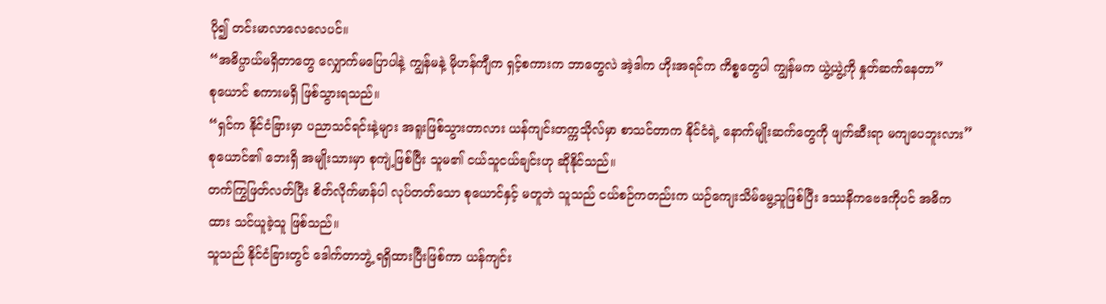ပို၍ တင်းမာလာလေလေပင်။
“အဓိပ္ပာယ်မရှိတာတွေ လျှောက်မပြောပါနဲ့ ကျွန်မနဲ့ မိုဟန်ကျီက ရှင့်စကားက ဘာတွေလဲ အဲ့ဒါက ဟိုးအရင်က ကိစ္စတွေပါ ကျွန်မက ယွဲ့ယွဲ့ကို နှုတ်ဆက်နေတာ”
စုယောင် စကားမရှိ ဖြစ်သွားရသည်။
“ရှင်က နိုင်ငံခြားမှာ ပညာသင်ရင်းနဲ့များ အရူးဖြစ်သွားတာလား ယန်ကျင်းတက္ကသိုလ်မှာ စာသင်တာက နိုင်ငံရဲ့ နောက်မျိုးဆက်တွေကို ဖျက်ဆီးရာ မကျပေဘူးလား”
စုယောင်၏ ဘေးရှိ အမျိုးသားမှာ စုကျဲ့ဖြစ်ပြီး သူမ၏ ငယ်သူငယ်ချင်းဟု ဆိုနိုင်သည်။
တက်ကြွဖြတ်လတ်ပြီး စိတ်လိုက်မာန်ပါ လုပ်တတ်သော စုယောင်နှင့် မတူဘဲ သူသည် ငယ်စဉ်ကတည်းက ယဉ်ကျေးသိမ်မွေ့သူဖြစ်ပြီး ဒဿနိကဗေဒကိုပင် အဓိကထား သင်ယူခဲ့သူ ဖြစ်သည်။
သူသည် နိုင်ငံခြားတွင် ဒေါက်တာဘွဲ့ ရရှိထားပြီးဖြစ်ကာ ယန်ကျင်း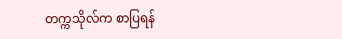တက္ကသိုလ်က စာပြရန်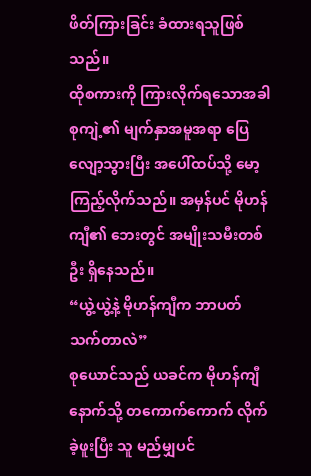ဖိတ်ကြားခြင်း ခံထားရသူဖြစ်သည်။
ထိုစကားကို ကြားလိုက်ရသောအခါ စုကျဲ့၏ မျက်နှာအမူအရာ ပြေလျော့သွားပြီး အပေါ်ထပ်သို့ မော့ကြည့်လိုက်သည်။ အမှန်ပင် မိုဟန်ကျီ၏ ဘေးတွင် အမျိုးသမီးတစ်ဦး ရှိနေသည်။
“ယွဲ့ယွဲ့နဲ့ မိုဟန်ကျီက ဘာပတ်သက်တာလဲ”
စုယောင်သည် ယခင်က မိုဟန်ကျီနောက်သို့ တကောက်ကောက် လိုက်ခဲ့ဖူးပြီး သူ မည်မျှပင်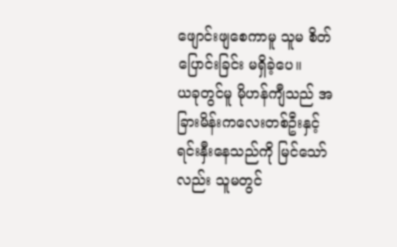ဖျောင်းဖျစေကာမူ သူမ စိတ်ပြောင်းခြင်း မရှိခဲ့ပေ။
ယခုတွင်မူ မိုဟန်ကျီသည် အခြားမိန်းကလေးတစ်ဦးနှင့် ရင်းနှီးနေသည်ကို မြင်သော်လည်း သူမတွင်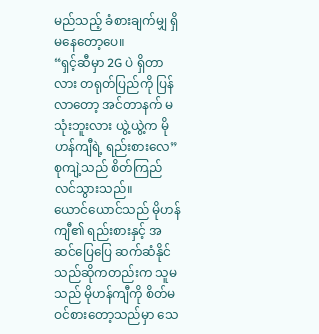မည်သည့် ခံစားချက်မျှ ရှိမနေတော့ပေ။
“ရှင့်ဆီမှာ 2G ပဲ ရှိတာလား တရုတ်ပြည်ကို ပြန်လာတော့ အင်တာနက် မသုံးဘူးလား ယွဲ့ယွဲ့က မိုဟန်ကျီရဲ့ ရည်းစားလေ”
စုကျဲ့သည် စိတ်ကြည်လင်သွားသည်။
ယောင်ယောင်သည် မိုဟန်ကျီ၏ ရည်းစားနှင့် အဆင်ပြေပြေ ဆက်ဆံနိုင်သည်ဆိုကတည်းက သူမသည် မိုဟန်ကျီကို စိတ်မဝင်စားတော့သည်မှာ သေ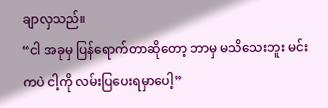ချာလှသည်။
“ငါ အခုမှ ပြန်ရောက်တာဆိုတော့ ဘာမှ မသိသေးဘူး မင်းကပဲ ငါ့ကို လမ်းပြပေးရမှာပေါ့”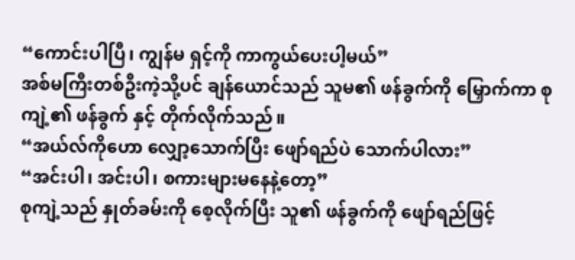“ကောင်းပါပြီ၊ ကျွန်မ ရှင့်ကို ကာကွယ်ပေးပါ့မယ်”
အစ်မကြီးတစ်ဦးကဲ့သို့ပင် ချန်ယောင်သည် သူမ၏ ဖန်ခွက်ကို မြှောက်ကာ စုကျဲ့၏ ဖန်ခွက် နှင့် တိုက်လိုက်သည်။
“အယ်လ်ကိုဟော လျှော့သောက်ပြီး ဖျော်ရည်ပဲ သောက်ပါလား”
“အင်းပါ၊ အင်းပါ၊ စကားများမနေနဲ့တော့”
စုကျဲ့သည် နှုတ်ခမ်းကို စေ့လိုက်ပြီး သူ၏ ဖန်ခွက်ကို ဖျော်ရည်ဖြင့်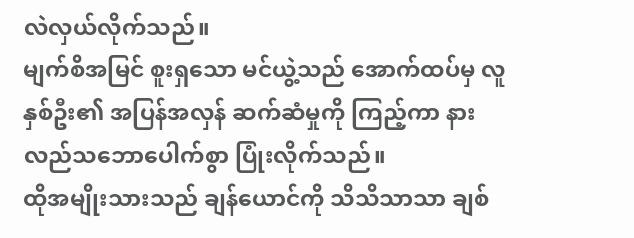လဲလှယ်လိုက်သည်။
မျက်စိအမြင် စူးရှသော မင်ယွဲ့သည် အောက်ထပ်မှ လူနှစ်ဦး၏ အပြန်အလှန် ဆက်ဆံမှုကို ကြည့်ကာ နားလည်သဘောပေါက်စွာ ပြုံးလိုက်သည်။
ထိုအမျိုးသားသည် ချန်ယောင်ကို သိသိသာသာ ချစ်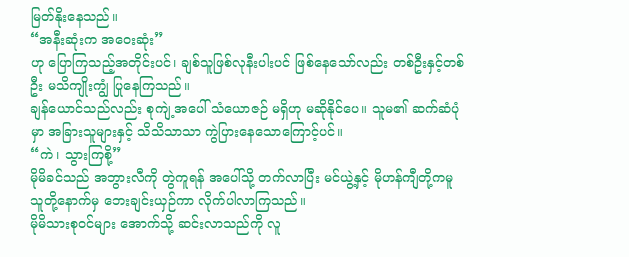မြတ်နိုးနေသည်။
“အနီးဆုံးက အဝေးဆုံး”
ဟု ပြောကြသည့်အတိုင်းပင်၊ ချစ်သူဖြစ်လုနီးပါးပင် ဖြစ်နေသော်လည်း တစ်ဦးနှင့်တစ်ဦး မသိကျိုးကျွံ ပြုနေကြသည်။
ချန်ယောင်သည်လည်း စုကျဲ့အပေါ် သံယောဇဉ် မရှိဟု မဆိုနိုင်ပေ။ သူမ၏ ဆက်ဆံပုံမှာ အခြားသူများနှင့် သိသိသာသာ ကွဲပြားနေသောကြောင့်ပင်။
“ကဲ၊ သွားကြစို့”
မိုမိခင်သည် အဘွားလီကို တွဲကူရန် အပေါ်သို့ တက်လာပြီး မင်ယွဲ့နှင့် မိုဟန်ကျီတို့ကမူ သူတို့နောက်မှ ဘေးချင်းယှဉ်ကာ လိုက်ပါလာကြသည်။
မိုမိသားစုဝင်များ အောက်သို့ ဆင်းလာသည်ကို လူ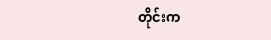တိုင်းက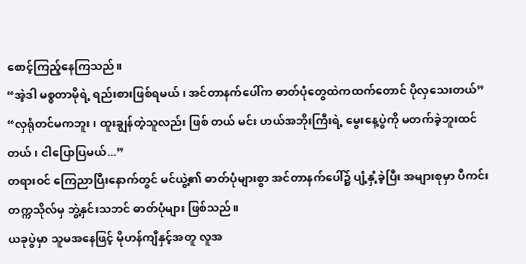စောင့်ကြည့်နေကြသည်။
“အဲ့ဒါ မစ္စတာမိုရဲ့ ရည်းစားဖြစ်ရမယ်၊ အင်တာနက်ပေါ်က ဓာတ်ပုံတွေထဲကထက်တောင် ပိုလှသေးတယ်”
“လှရုံတင်မကဘူး၊ ထူးချွန်တဲ့သူလည်း ဖြစ် တယ် မင်း ဟယ်အဘိုးကြီးရဲ့ မွေးနေ့ပွဲကို မတက်ခဲ့ဘူးထင်တယ်၊ ငါပြောပြမယ်...”
တရားဝင် ကြေညာပြီးနောက်တွင် မင်ယွဲ့၏ ဓာတ်ပုံများစွာ အင်တာနက်ပေါ်၌ ပျံ့နှံ့ခဲ့ပြီး အများစုမှာ ပီကင်းတက္ကသိုလ်မှ ဘွဲ့နှင်းသဘင် ဓာတ်ပုံများ ဖြစ်သည်။
ယခုပွဲမှာ သူမအနေဖြင့် မိုဟန်ကျီနှင့်အတူ လူအ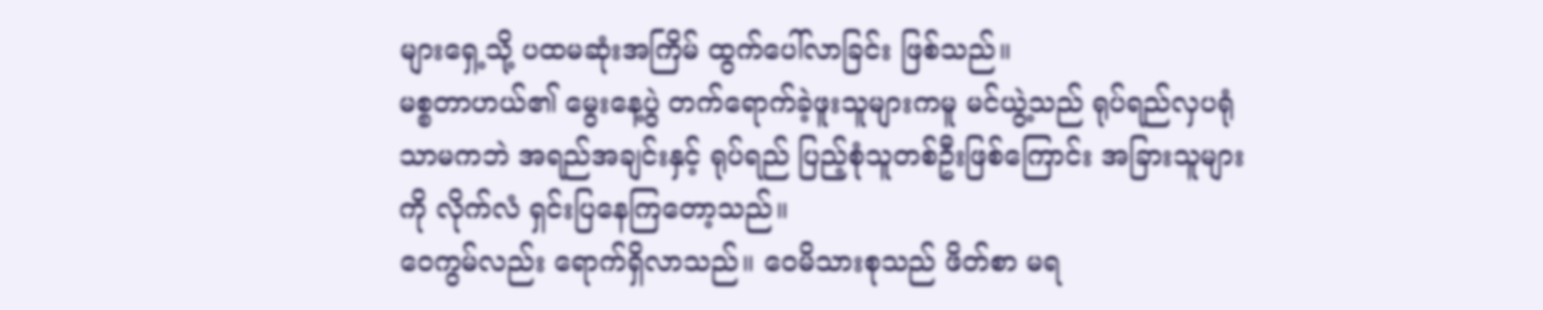များရှေ့သို့ ပထမဆုံးအကြိမ် ထွက်ပေါ်လာခြင်း ဖြစ်သည်။
မစ္စတာဟယ်၏ မွေးနေ့ပွဲ တက်ရောက်ခဲ့ဖူးသူများကမူ မင်ယွဲ့သည် ရုပ်ရည်လှပရုံသာမကဘဲ အရည်အချင်းနှင့် ရုပ်ရည် ပြည့်စုံသူတစ်ဦးဖြစ်ကြောင်း အခြားသူများကို လိုက်လံ ရှင်းပြနေကြတော့သည်။
ဝေကွမ်လည်း ရောက်ရှိလာသည်။ ဝေမိသားစုသည် ဖိတ်စာ မရ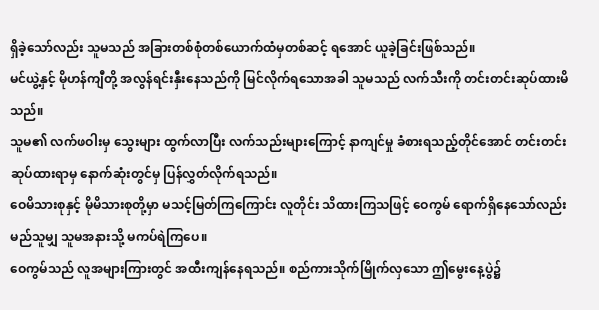ရှိခဲ့သော်လည်း သူမသည် အခြားတစ်စုံတစ်ယောက်ထံမှတစ်ဆင့် ရအောင် ယူခဲ့ခြင်းဖြစ်သည်။
မင်ယွဲ့နှင့် မိုဟန်ကျီတို့ အလွန်ရင်းနှီးနေသည်ကို မြင်လိုက်ရသောအခါ သူမသည် လက်သီးကို တင်းတင်းဆုပ်ထားမိသည်။
သူမ၏ လက်ဖဝါးမှ သွေးများ ထွက်လာပြီး လက်သည်းများကြောင့် နာကျင်မှု ခံစားရသည့်တိုင်အောင် တင်းတင်းဆုပ်ထားရာမှ နောက်ဆုံးတွင်မှ ပြန်လွှတ်လိုက်ရသည်။
ဝေမိသားစုနှင့် မိုမိသားစုတို့မှာ မသင့်မြတ်ကြကြောင်း လူတိုင်း သိထားကြသဖြင့် ဝေကွမ် ရောက်ရှိနေသော်လည်း မည်သူမျှ သူမအနားသို့ မကပ်ရဲကြပေ။
ဝေကွမ်သည် လူအများကြားတွင် အထီးကျန်နေရသည်။ စည်ကားသိုက်မြိုက်လှသော ဤမွေးနေ့ပွဲ၌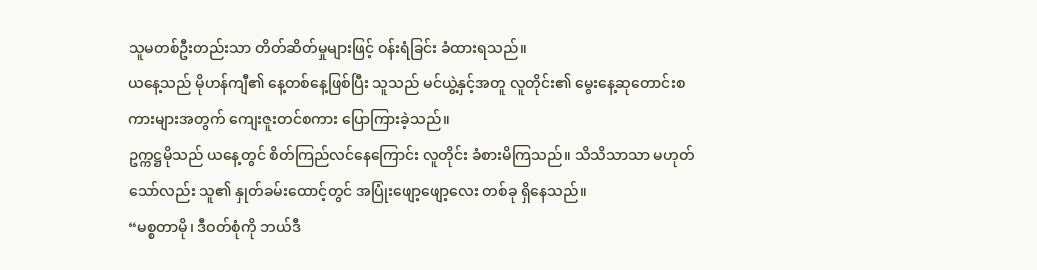သူမတစ်ဦးတည်းသာ တိတ်ဆိတ်မှုများဖြင့် ဝန်းရံခြင်း ခံထားရသည်။
ယနေ့သည် မိုဟန်ကျီ၏ နေ့တစ်နေ့ဖြစ်ပြီး သူသည် မင်ယွဲ့နှင့်အတူ လူတိုင်း၏ မွေးနေ့ဆုတောင်းစကားများအတွက် ကျေးဇူးတင်စကား ပြောကြားခဲ့သည်။
ဥက္ကဋ္ဌမိုသည် ယနေ့တွင် စိတ်ကြည်လင်နေကြောင်း လူတိုင်း ခံစားမိကြသည်။ သိသိသာသာ မဟုတ်သော်လည်း သူ၏ နှုတ်ခမ်းထောင့်တွင် အပြုံးဖျော့ဖျော့လေး တစ်ခု ရှိနေသည်။
“မစ္စတာမို၊ ဒီဝတ်စုံကို ဘယ်ဒီ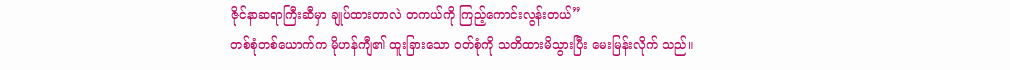ဇိုင်နာဆရာကြီးဆီမှာ ချုပ်ထားတာလဲ တကယ်ကို ကြည့်ကောင်းလွန်းတယ်”
တစ်စုံတစ်ယောက်က မိုဟန်ကျီ၏ ထူးခြားသော ဝတ်စုံကို သတိထားမိသွားပြီး မေးမြန်းလိုက် သည်။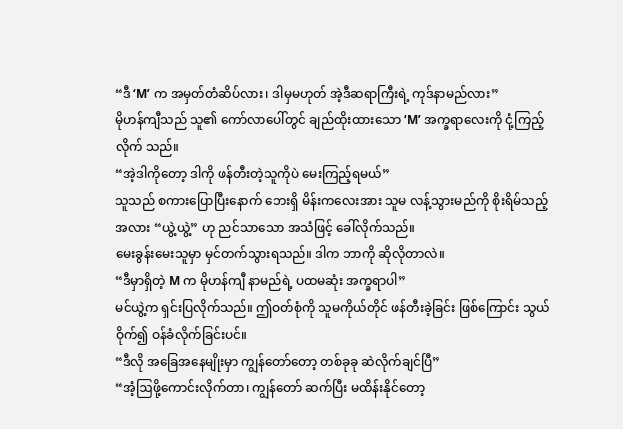“ဒီ ‘M’ က အမှတ်တံဆိပ်လား၊ ဒါမှမဟုတ် အဲ့ဒီဆရာကြီးရဲ့ ကုဒ်နာမည်လား”
မိုဟန်ကျီသည် သူ၏ ကော်လာပေါ်တွင် ချည်ထိုးထားသော ‘M’ အက္ခရာလေးကို ငုံ့ကြည့်လိုက် သည်။
“အဲ့ဒါကိုတော့ ဒါကို ဖန်တီးတဲ့သူကိုပဲ မေးကြည့်ရမယ်”
သူသည် စကားပြောပြီးနောက် ဘေးရှိ မိန်းကလေးအား သူမ လန့်သွားမည်ကို စိုးရိမ်သည့်အလား “ယွဲ့ယွဲ့” ဟု ညင်သာသော အသံဖြင့် ခေါ်လိုက်သည်။
မေးခွန်းမေးသူမှာ မှင်တက်သွားရသည်။ ဒါက ဘာကို ဆိုလိုတာလဲ။
“ဒီမှာရှိတဲ့ M က မိုဟန်ကျီ နာမည်ရဲ့ ပထမဆုံး အက္ခရာပါ”
မင်ယွဲ့က ရှင်းပြလိုက်သည်။ ဤဝတ်စုံကို သူမကိုယ်တိုင် ဖန်တီးခဲ့ခြင်း ဖြစ်ကြောင်း သွယ်ဝိုက်၍ ဝန်ခံလိုက်ခြင်းပင်။
“ဒီလို အခြေအနေမျိုးမှာ ကျွန်တော်တော့ တစ်ခုခု ဆဲလိုက်ချင်ပြီ”
“အံ့ဩဖို့ကောင်းလိုက်တာ၊ ကျွန်တော် ဆက်ပြီး မထိန်းနိုင်တော့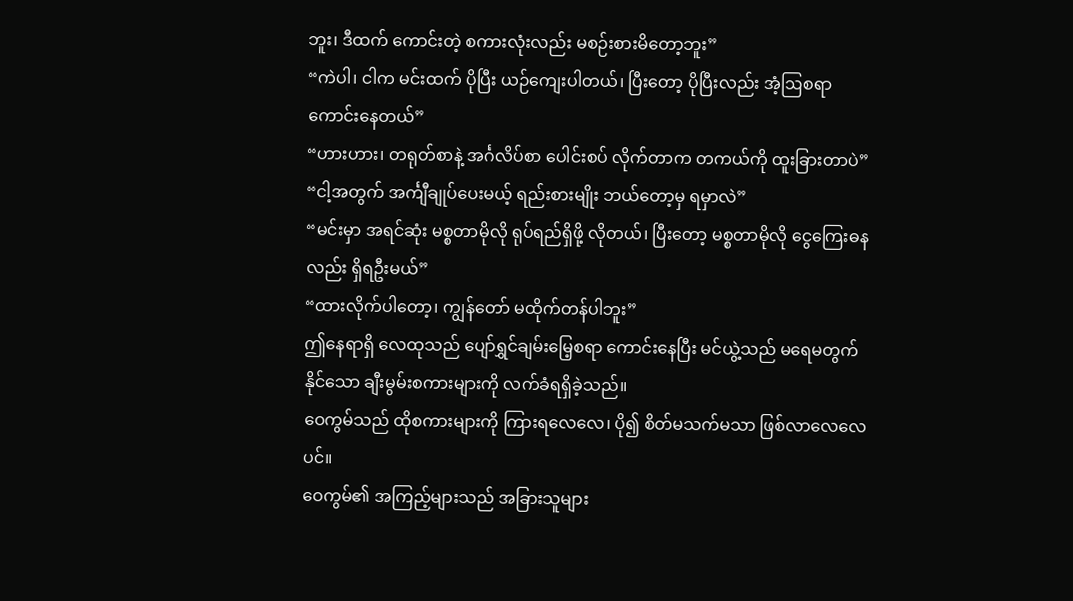ဘူး၊ ဒီထက် ကောင်းတဲ့ စကားလုံးလည်း မစဉ်းစားမိတော့ဘူး”
“ကဲပါ၊ ငါက မင်းထက် ပိုပြီး ယဉ်ကျေးပါတယ်၊ ပြီးတော့ ပိုပြီးလည်း အံ့ဩစရာ ကောင်းနေတယ်”
“ဟားဟား၊ တရုတ်စာနဲ့ အင်္ဂလိပ်စာ ပေါင်းစပ် လိုက်တာက တကယ်ကို ထူးခြားတာပဲ”
“ငါ့အတွက် အင်္ကျီချုပ်ပေးမယ့် ရည်းစားမျိုး ဘယ်တော့မှ ရမှာလဲ”
“မင်းမှာ အရင်ဆုံး မစ္စတာမိုလို ရုပ်ရည်ရှိဖို့ လိုတယ်၊ ပြီးတော့ မစ္စတာမိုလို ငွေကြေးဓနလည်း ရှိရဦးမယ်”
“ထားလိုက်ပါတော့၊ ကျွန်တော် မထိုက်တန်ပါဘူး”
ဤနေရာရှိ လေထုသည် ပျော်ရွှင်ချမ်းမြေ့စရာ ကောင်းနေပြီး မင်ယွဲ့သည် မရေမတွက်နိုင်သော ချီးမွမ်းစကားများကို လက်ခံရရှိခဲ့သည်။
ဝေကွမ်သည် ထိုစကားများကို ကြားရလေလေ၊ ပို၍ စိတ်မသက်မသာ ဖြစ်လာလေလေပင်။
ဝေကွမ်၏ အကြည့်များသည် အခြားသူများ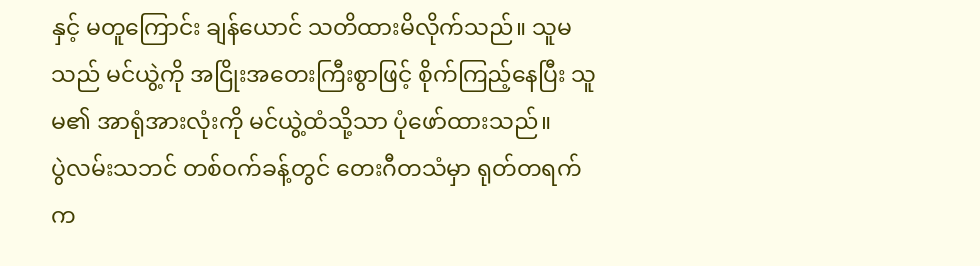နှင့် မတူကြောင်း ချန်ယောင် သတိထားမိလိုက်သည်။ သူမသည် မင်ယွဲ့ကို အငြိုးအတေးကြီးစွာဖြင့် စိုက်ကြည့်နေပြီး သူမ၏ အာရုံအားလုံးကို မင်ယွဲ့ထံသို့သာ ပုံဖော်ထားသည်။
ပွဲလမ်းသဘင် တစ်ဝက်ခန့်တွင် တေးဂီတသံမှာ ရုတ်တရက် က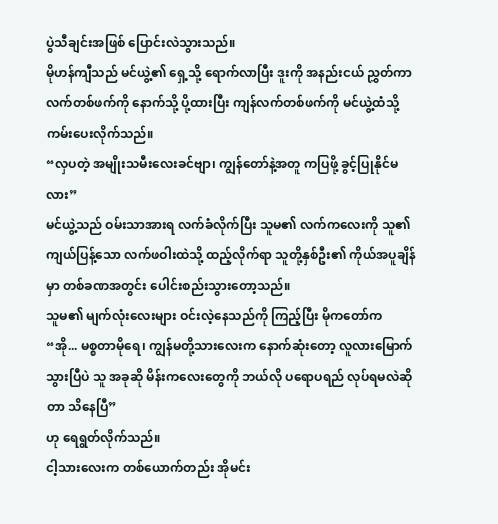ပွဲသီချင်းအဖြစ် ပြောင်းလဲသွားသည်။
မိုဟန်ကျီသည် မင်ယွဲ့၏ ရှေ့သို့ ရောက်လာပြီး ဒူးကို အနည်းငယ် ညွှတ်ကာ လက်တစ်ဖက်ကို နောက်သို့ ပို့ထားပြီး ကျန်လက်တစ်ဖက်ကို မင်ယွဲ့ထံသို့ ကမ်းပေးလိုက်သည်။
“လှပတဲ့ အမျိုးသမီးလေးခင်ဗျာ၊ ကျွန်တော်နဲ့အတူ ကပြဖို့ ခွင့်ပြုနိုင်မလား”
မင်ယွဲ့သည် ဝမ်းသာအားရ လက်ခံလိုက်ပြီး သူမ၏ လက်ကလေးကို သူ၏ ကျယ်ပြန့်သော လက်ဖဝါးထဲသို့ ထည့်လိုက်ရာ သူတို့နှစ်ဦး၏ ကိုယ်အပူချိန်မှာ တစ်ခဏအတွင်း ပေါင်းစည်းသွားတော့သည်။
သူမ၏ မျက်လုံးလေးများ ဝင်းလဲ့နေသည်ကို ကြည့်ပြီး မိုကတော်က
“အို... မစ္စတာမိုရေ၊ ကျွန်မတို့သားလေးက နောက်ဆုံးတော့ လူလားမြောက်သွားပြီပဲ သူ အခုဆို မိန်းကလေးတွေကို ဘယ်လို ပရောပရည် လုပ်ရမလဲဆိုတာ သိနေပြီ”
ဟု ရေရွတ်လိုက်သည်။
ငါ့သားလေးက တစ်ယောက်တည်း အိုမင်း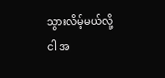သွားလိမ့်မယ်လို့ ငါ အ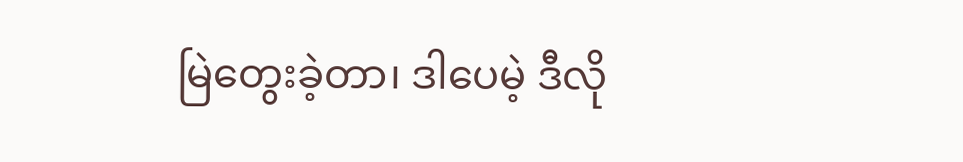မြဲတွေးခဲ့တာ၊ ဒါပေမဲ့ ဒီလို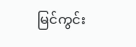မြင်ကွင်း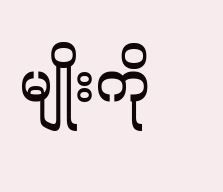မျိုးကို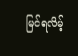မြင်ရလိမ့်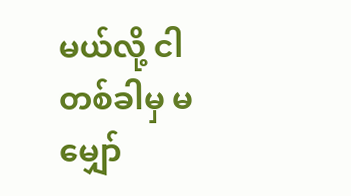မယ်လို့ ငါ တစ်ခါမှ မမျှော်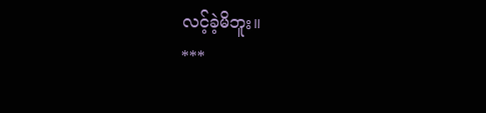လင့်ခဲ့မိဘူး။
***